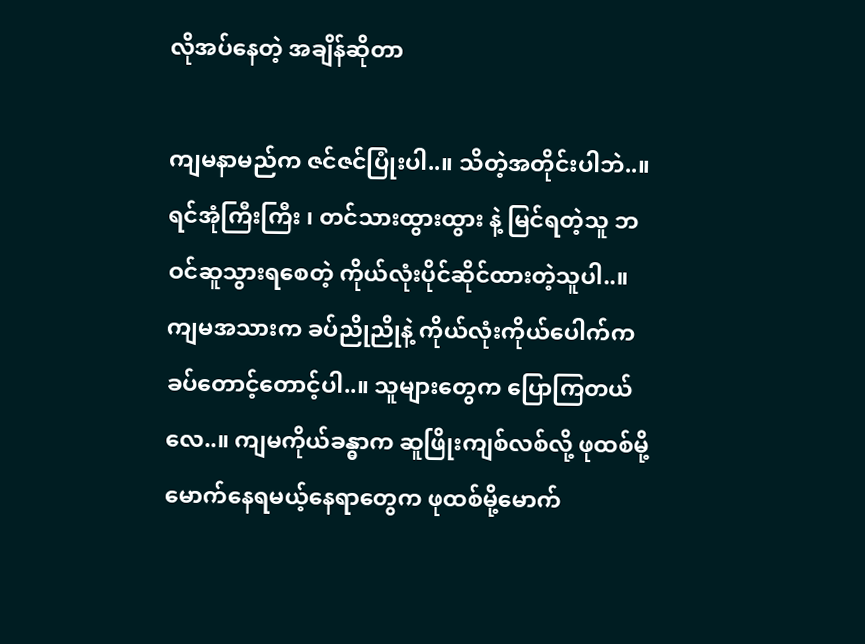လိုအပ်နေတဲ့ အချိန်ဆိုတာ

ကျမနာမည်က ဇင်ဇင်ပြုံးပါ..။ သိတဲ့အတိုင်းပါဘဲ..။ ရင်အုံကြီးကြီး ၊ တင်သားထွားထွား နဲ့ မြင်ရတဲ့သူ ဘဝင်ဆူသွားရစေတဲ့ ကိုယ်လုံးပိုင်ဆိုင်ထားတဲ့သူပါ..။ ကျမအသားက ခပ်ညိုညိုနဲ့ ကိုယ်လုံးကိုယ်ပေါက်က ခပ်တောင့်တောင့်ပါ..။ သူများတွေက ပြောကြတယ်လေ..။ ကျမကိုယ်ခန္ဓာက ဆူဖြိုးကျစ်လစ်လို့ ဖုထစ်မို့မောက်နေရမယ့်နေရာတွေက ဖုထစ်မို့မောက်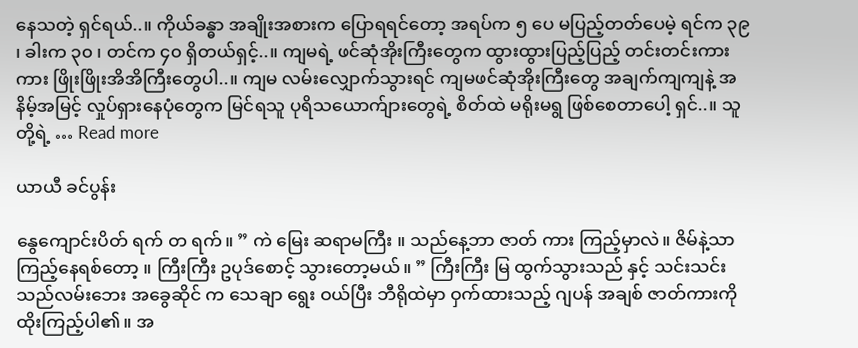နေသတဲ့ ရှင်ရယ်..။ ကိုယ်ခန္ဓာ အချိုးအစားက ပြောရရင်တော့ အရပ်က ၅ ပေ မပြည့်တတ်ပေမဲ့ ရင်က ၃၉ ၊ ခါးက ၃၀ ၊ တင်က ၄၀ ရှိတယ်ရှင့်..။ ကျမရဲ့ ဖင်ဆုံအိုးကြီးတွေက ထွားထွားပြည့်ပြည့် တင်းတင်းကားကား ဖြိုးဖြိုးအိအိကြီးတွေပါ..။ ကျမ လမ်းလျှောက်သွားရင် ကျမဖင်ဆုံအိုးကြီးတွေ အချက်ကျကျနဲ့ အနိမ့်အမြင့် လှုပ်ရှားနေပုံတွေက မြင်ရသူ ပုရိသယောက်ျားတွေရဲ့ စိတ်ထဲ မရိုးမရွ ဖြစ်စေတာပေါ့ ရှင်..။ သူတို့ရဲ့ … Read more

ယာယီ ခင်ပွန်း

နွေကျောင်းပိတ် ရက် တ ရက်။ ” ကဲ မြေး ဆရာမကြီး ။ သည်နေ့ဘာ ဇာတ် ကား ကြည့်မှာလဲ။ ဇိမ်နဲ့သာ ကြည့်နေရစ်တော့ ။ ကြီးကြီး ဥပုဒ်စောင့် သွားတော့မယ်။ ” ကြီးကြီး မြ ထွက်သွားသည် နှင့် သင်းသင်း သည်လမ်းဘေး အခွေဆိုင် က သေချာ ရွေး ဝယ်ပြီး ဘီရိုထဲမှာ ဝှက်ထားသည့် ဂျပန် အချစ် ဇာတ်ကားကို ထိုးကြည့်ပါ၏။ အ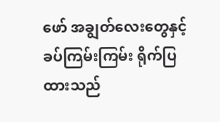ဖော် အချွတ်လေးတွေနှင့် ခပ်ကြမ်းကြမ်း ရိုက်ပြထားသည်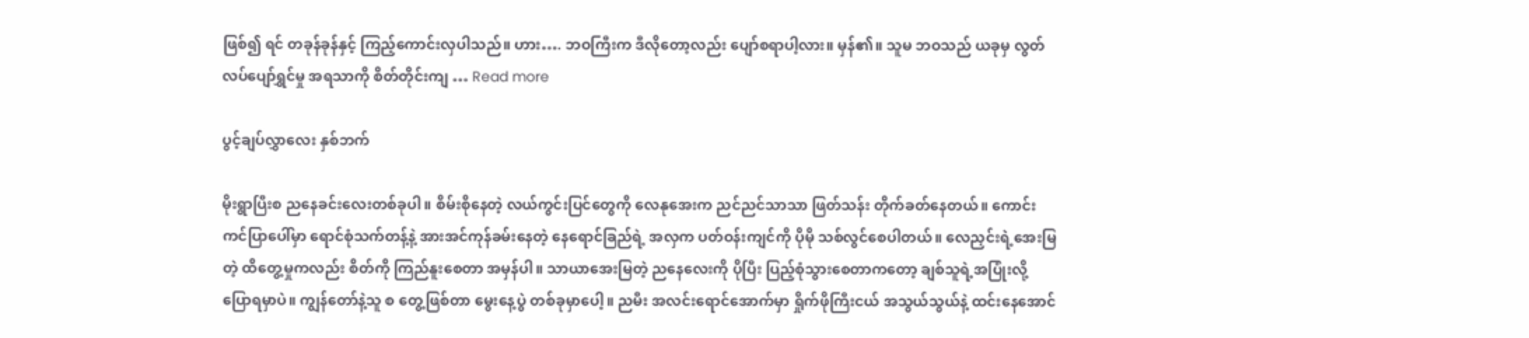ဖြစ်၍ ရင် တခုန်ခုန်နှင့် ကြည့်ကောင်းလှပါသည်။ ဟား…. ဘဝကြီးက ဒီလိုတော့လည်း ပျော်စရာပါ့လား။ မှန်၏။ သူမ ဘဝသည် ယခုမှ လွတ်လပ်ပျော်ရွှင်မှု အရသာကို စိတ်တိုင်းကျ … Read more

ပွင့်ချပ်လွှာလေး နှစ်ဘက်

မိုးရွာပြီးစ ညနေခင်းလေးတစ်ခုပါ။ စိမ်းစိုနေတဲ့ လယ်ကွင်းပြင်တွေကို လေနုအေးက ညင်ညင်သာသာ ဖြတ်သန်း တိုက်ခတ်နေတယ်။ ကောင်းကင်ပြာပေါ်မှာ ရောင်စုံသက်တန့်နဲ့ အားအင်ကုန်ခမ်းနေတဲ့ နေရောင်ခြည်ရဲ့ အလှက ပတ်ဝန်းကျင်ကို ပိုမို သစ်လွင်စေပါတယ်။ လေညှင်းရဲ့အေးမြတဲ့ ထိတွေ့မှုကလည်း စိတ်ကို ကြည်နူးစေတာ အမှန်ပါ။ သာယာအေးမြတဲ့ ညနေလေးကို ပိုပြီး ပြည့်စုံသွားစေတာကတော့ ချစ်သူရဲ့အပြုံးလို့ ပြောရမှာပဲ။ ကျွန်တော်နဲ့သူ စ တွေ့ဖြစ်တာ မွေးနေ့ပွဲ တစ်ခုမှာပေါ့။ ညမီး အလင်းရောင်အောက်မှာ ရှိုက်ဖိုကြီးငယ် အသွယ်သွယ်နဲ့ ထင်းနေအောင်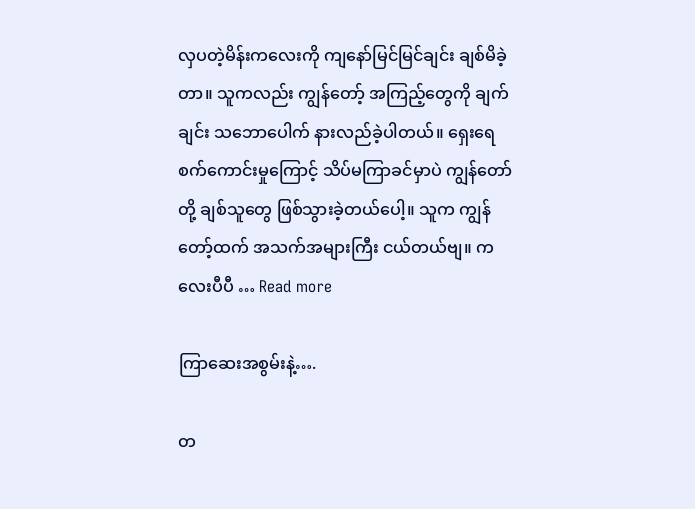လှပတဲ့မိန်းကလေးကို ကျနော်မြင်မြင်ချင်း ချစ်မိခဲ့တာ။ သူကလည်း ကျွန်တော့် အကြည့်တွေကို ချက်ချင်း သဘောပေါက် နားလည်ခဲ့ပါတယ်။ ရှေးရေစက်ကောင်းမှုကြောင့် သိပ်မကြာခင်မှာပဲ ကျွန်တော်တို့ ချစ်သူတွေ ဖြစ်သွားခဲ့တယ်ပေါ့။ သူက ကျွန်တော့်ထက် အသက်အများကြီး ငယ်တယ်ဗျ။ ကလေးပီပီ … Read more

ကြာဆေးအစွမ်းနဲ့….

တ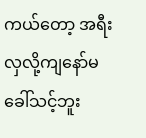ကယ်တော့ အရီးလှလို့ကျနော်မခေါ်သင့်ဘူး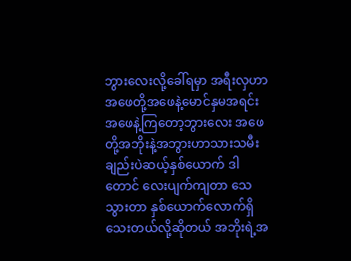ဘွားလေးလို့ခေါ်ရမှာ အရီးလှဟာ အဖေတို့အဖေနဲ့မောင်နှမအရင်း အဖေနဲ့ကြတော့ဘွားလေး အဖေတို့အဘိုးနဲ့အဘွားဟာသားသမီးချည်းပဲဆယ့်နှစ်ယောက် ဒါတောင် လေးပျက်ကျတာ သေသွားတာ နှစ်ယောက်လောက်ရှိသေးတယ်လို့ဆိုတယ် အဘိုးရဲ့အ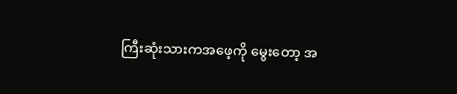ကြီးဆုံးသားကအဖေ့ကို မွေးတော့ အ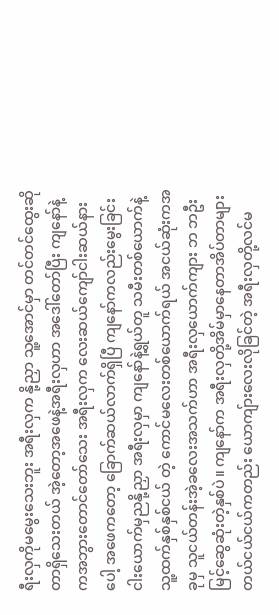ရီးလှကိုမမွေးသေးဘူး အရီးလှက နို့ညှာ သူ့အောင်မှာ တင်တင်ထွေးဆိုတာရှိသေးတယ် အဲ့တော့အဖေနဲ့အရီးလှဟာ အဒေါ်တော်ပြီး ကျနော်နဲ့ကအဘွားတောင်တော်သေး အရီးလှက လေးဆယ်ကျော်ငါးဆယ်နားပေါ့ အဖေကတော့ ခြောက်ဆယ်လာက်ရှိပြီ ကျနော်ကလည်းမွေးခြင်းငါးယောက်မှညနို့ညှာ အရီးလှမှာ ကျနော်နဲ့ရွယ်တူ သမီးတစ်ယောက်နဲ့ သူ့ထက်နှစ်နှစ်ငယ် တဲ့ ကောင်မလေးတစ်ယောက်ရယ် အငယ်ဆုံးကအခုမှ သူငယ်တန်းအဲ့ခလေးအသက်ဟာ အရီးလှယောက်ကျား ဘ ဘဦးမြင့်ဆွေဆုံးတဲ့နှစ်ပဲ။ ကျနော်က အရီးလှတို့အိမ်မှာနေတာအိပ်တာများတယ်ငယ်ငယ်ကတည်း ယောကျ်ားလေးလိုခြင်တဲ့ အရီးလှတို့လင်မ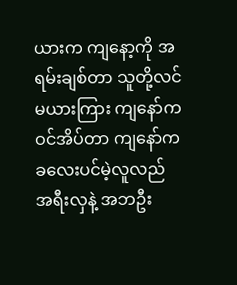ယားက ကျနော့ကို အရမ်းချစ်တာ သူတို့လင်မယားကြား ကျနော်ကဝင်အိပ်တာ ကျနော်က ခလေးပင်မဲ့လူလည် အရီးလှနဲ့ အဘဦး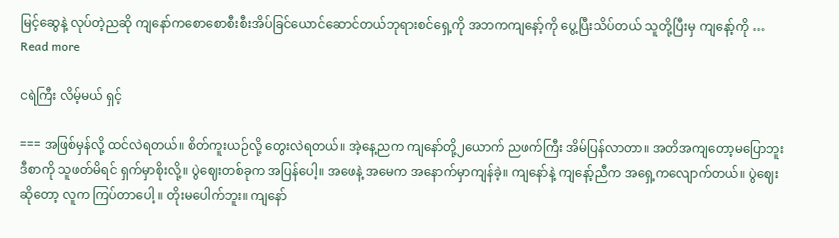မြင့်ဆွေနဲ့ လုပ်တဲ့ညဆို ကျနော်ကစောစောစီးစီးအိပ်ခြင်ယောင်ဆောင်တယ်ဘုရားစင်ရှေ့ကို အဘကကျနော့်ကို ပွေ့ပြီးသိပ်တယ် သူတို့ပြီးမှ ကျနော့်ကို … Read more

ငရဲကြီး လိမ့်မယ် ရှင့်

=== အဖြစ်မှန်လို့ ထင်လဲရတယ်။ စိတ်ကူးယဉ်လို့ တွေးလဲရတယ်။ အဲ့နေ့ညက ကျနော်တို့၂ယောက် ညဖက်ကြီး အိမ်ပြန်လာတာ။ အတိအကျတော့မပြောဘူး ဒီစာကို သူဖတ်မိရင် ရှက်မှာစိုးလို့။ ပွဲဈေးတစ်ခုက အပြန်ပေါ့။ အဖေနဲ့ အမေက အနောက်မှာကျန်ခဲ့။ ကျနော်နဲ့ ကျနော့်ညီက အရှေ့ကလျောက်တယ်။ ပွဲဈေးဆိုတော့ လူက ကြပ်တာပေါ့ ။ တိုးမပေါက်ဘူး။ ကျနော်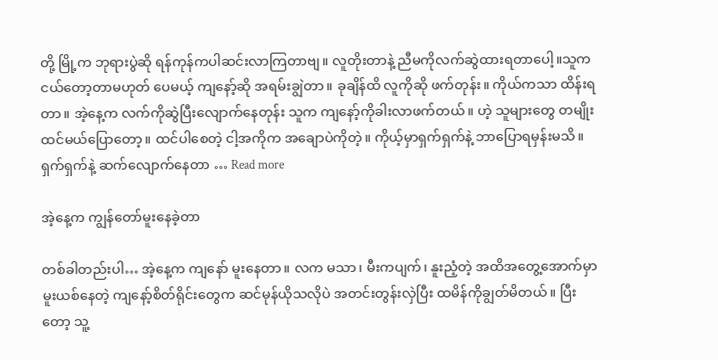တို့ မြို့က ဘုရားပွဲဆို ရန်ကုန်ကပါဆင်းလာကြတာဗျ။ လူတိုးတာနဲ့ ညီမကိုလက်ဆွဲထားရတာပေါ့။သူက ငယ်တော့တာမဟုတ် ပေမယ့် ကျနော့်ဆို အရမ်းချွဲတာ။ ခုချိန်ထိ လူကိုဆို ဖက်တုန်း။ ကိုယ်ကသာ ထိန်းရတာ။ အဲ့နေ့က လက်ကိုဆွဲပြီးလျောက်နေတုန်း သူက ကျနော့်ကိုခါးလာဖက်တယ်။ ဟဲ့ သူများတွေ တမျိုးထင်မယ်ပြောတော့။ ထင်ပါစေတဲ့ ငါ့အကိုက အချောပဲကိုတဲ့။ ကိုယ့်မှာရှက်ရှက်နဲ့ ဘာပြောရမှန်းမသိ။ ရှက်ရှက်နဲ့ ဆက်လျောက်နေတာ … Read more

အဲ့နေ့က ကျွန်တော်မူးနေခဲ့တာ

တစ်ခါတည်းပါ… အဲ့နေ့က ကျနော် မူးနေတာ။ လက မသာ၊ မီးကပျက်၊ နူးညံ့တဲ့ အထိအတွေ့အောက်မှာ မူးယစ်နေတဲ့ ကျနော့်စိတ်ရိုင်းတွေက ဆင်မုန်ယိုသလိုပဲ အတင်းတွန်းလှဲပြီး ထမိန်ကိုချွတ်မိတယ်။ ပြီးတော့ သူ့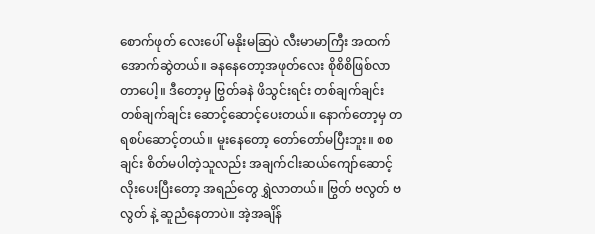စောက်ဖုတ် လေးပေါ် မနိုးမဆြပဲ လီးမာမာကြီး အထက်အောက်ဆွဲတယ်။ ခနနေတော့အဖုတ်လေး စိုစိစိဖြစ်လာတာပေါ့။ ဒီတော့မှ ဗြွတ်ခနဲ ဖိသွင်းရင်း တစ်ချက်ချင်း တစ်ချက်ချင်း ဆောင့်ဆောင့်ပေးတယ်။ နောက်တော့မှ တရစပ်ဆောင့်တယ်။ မူးနေတော့ တော်တော်မပြီးဘူး။ စစချင်း စိတ်မပါတဲ့သူလည်း အချက်ငါးဆယ်ကျော်ဆောင့်လိုးပေးပြီးတော့ အရည်တွေ ရွှဲလာတယ်။ ဗြွတ် ဗလွတ် ဗလွတ် နဲ့ ဆူညံနေတာပဲ။ အဲ့အချိန်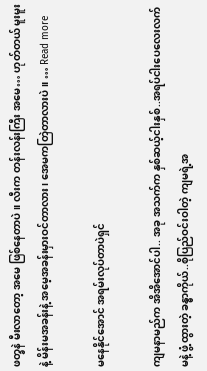ဖတ္ခနဲ မီးလာတော့ အမေ ဖြစ်နေတာပဲ။ လီးက တန်းလန်းကြီး အမေ… ဟုတ်တယ် မူးမူးနဲ့ မိန်းမအခန်းနဲ့ အမေ့အခန်းမှားဝင်တာလား၊ အေမကတြဲတာလားပဲ။ … Read more

မနေနိုင်အောင် အရမ်းလုပ်တာပဲရှင်

ကျမနာမည်က အိအိအောင်ပါ.. အခု အသက်က နှစ်ဆယ့်ငါးနှစ်..အရပ်ငါးပေလေးလက်မနဲ့ ဖွံ့ထွားတဲ့ ခန္ဓာကိုယ်..စိုပြည်ဝင်းဝါတဲ့ ကျမရဲ့အ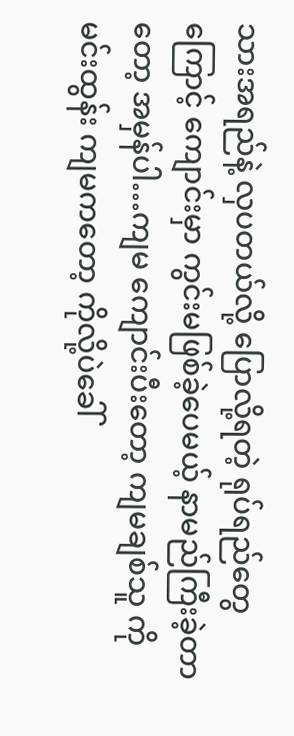သားအရည်နဲ့ လှပတယ်လို့ ပြောလို့ရတဲ့ ရုပ်ရည်တွေကြောင့် ကျောင်းမှာ ကွင်းမဖြစ်ခဲ့ပေမယ့် နာမည်ကြီးခဲ့တာတော့ အမှန်ပါ…ကျမ ကျောင်းပီးတော့ ကျမချစ်သူ ကိုမင်းထွန်း ကျမကတော့ ကိုလို့ပဲခေါ်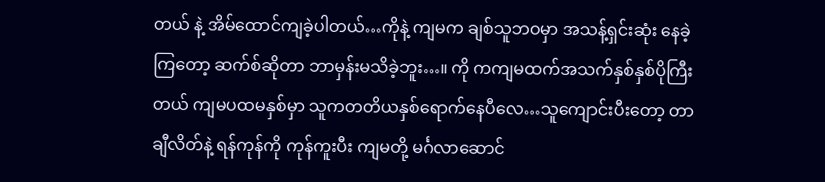တယ် နဲ့ အိမ်ထောင်ကျခဲ့ပါတယ်…ကိုနဲ့ ကျမက ချစ်သူဘဝမှာ အသန့်ရှင်းဆုံး နေခဲ့ကြတော့ ဆက်စ်ဆိုတာ ဘာမှန်းမသိခဲ့ဘူး…။ ကို ကကျမထက်အသက်နှစ်နှစ်ပိုကြီးတယ် ကျမပထမနှစ်မှာ သူကတတိယနှစ်ရောက်နေပီလေ…သူကျောင်းပီးတော့ တာချီလိတ်နဲ့ ရန်ကုန်ကို ကုန်ကူးပီး ကျမတို့ မင်္ဂလာဆောင်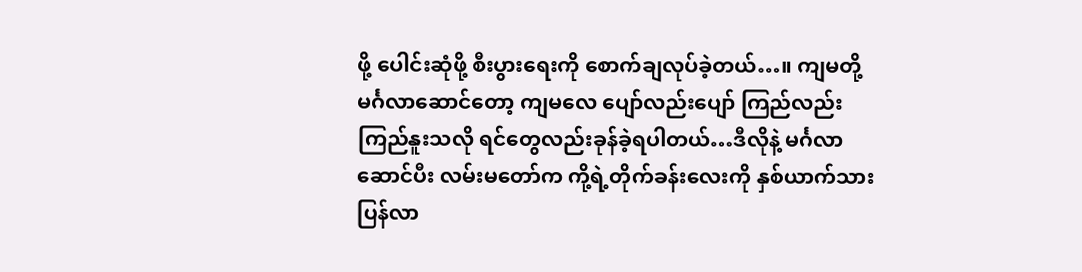ဖို့ ပေါင်းဆုံဖို့ စီးပွားရေးကို စောက်ချလုပ်ခဲ့တယ်…။ ကျမတို့ မင်္ဂလာဆောင်တော့ ကျမလေ ပျော်လည်းပျော် ကြည်လည်းကြည်နူးသလို ရင်တွေလည်းခုန်ခဲ့ရပါတယ်…ဒီလိုနဲ့ မင်္ဂလာဆောင်ပီး လမ်းမတော်က ကို့ရဲ့တိုက်ခန်းလေးကို နှစ်ယာက်သား ပြန်လာ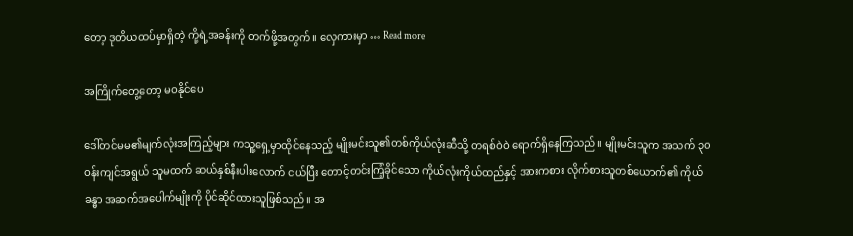တော့ ဒုတိယထပ်မှာရှိတဲ့ ကို့ရဲ့အခန်းကို တက်ဖို့အတွက်။ လှေကားမှာ … Read more

အကြိုက်တွေ့တော့ မဝနိုင်ပေ

ဒေါ်တင်မမ၏မျက်လုံးအကြည့်များ ကသူ့ရှေ့မှာထိုင်နေသည့် မျိုးမင်းသူ၏တစ်ကိုယ်လုံးဆီသို့ တရစ်ဝဲဝဲ ရောက်ရှိနေကြသည်။ မျိုးမင်းသူက အသက် ၃၀ ဝန်းကျင်အရွယ် သူမထက် ဆယ်နှစ်နီးပါးလောက် ငယ်ပြီး တောင့်တင်းကြံ့ခိုင်သော ကိုယ်လုံးကိုယ်ထည်နှင့် အားကစား လိုက်စားသူတစ်ယောက်၏ ကိုယ်ခန္ဓာ အဆက်အပေါက်မျိုးကို ပိုင်ဆိုင်ထားသူဖြစ်သည်။ အ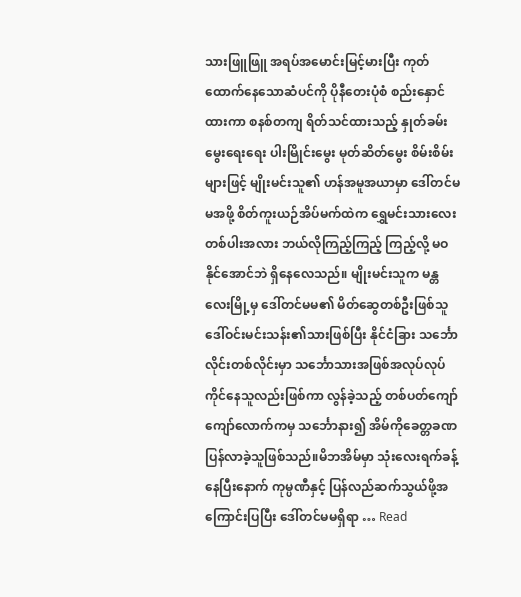သားဖြူဖြူ အရပ်အမောင်းမြင့်မားပြီး ကုတ်ထောက်နေသောဆံပင်ကို ပိုနီတေးပုံစံ စည်းနှောင်ထားကာ စနစ်တကျ ရိတ်သင်ထားသည့် နှုတ်ခမ်းမွေးရေးရေး ပါးမြိုင်းမွေး မုတ်ဆိတ်မွေး စိမ်းစိမ်းများဖြင့် မျိုးမင်းသူ၏ ဟန်အမူအယာမှာ ဒေါ်တင်မမအဖို့ စိတ်ကူးယဉ်အိပ်မက်ထဲက ရွှေမင်းသားလေးတစ်ပါးအလား ဘယ်လိုကြည့်ကြည့် ကြည့်လို့ မဝနိုင်အောင်ဘဲ ရှိနေလေသည်။ မျိုးမင်းသူက မန္တလေးမြို့မှ ဒေါ်တင်မမ၏ မိတ်ဆွေတစ်ဦးဖြစ်သူ ဒေါ်ဝင်းမင်းသန်း၏သားဖြစ်ပြီး နိုင်ငံခြား သင်္ဘောလိုင်းတစ်လိုင်းမှာ သင်္ဘောသားအဖြစ်အလုပ်လုပ်ကိုင်နေသူလည်းဖြစ်ကာ လွန်ခဲ့သည့် တစ်ပတ်ကျော်ကျော်လောက်ကမှ သင်္ဘောနား၍ အိမ်ကိုခေတ္တခဏပြန်လာခဲ့သူဖြစ်သည်။မိဘအိမ်မှာ သုံးလေးရက်ခန့်နေပြီးနောက် ကုမ္ပဏီနှင့် ပြန်လည်ဆက်သွယ်ဖို့အကြောင်းပြပြီး ဒေါ်တင်မမရှိရာ … Read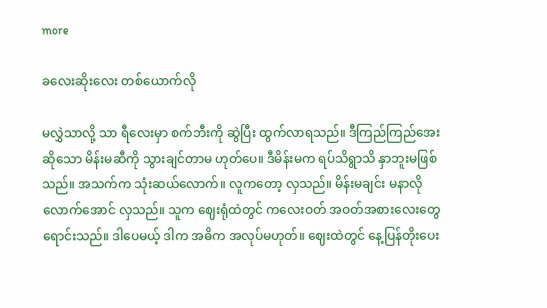more

ခလေးဆိုးလေး တ‌စ်ယောက်လို

မလွှဲသာလို့ သာ ရီလေးမှာ စက်ဘီးကို ဆွဲပြီး ထွက်လာရသည်။ ဒီကြည်ကြည်အေး ဆိုသော မိန်းမဆီကို သွားချင်တာမ ဟုတ်ပေ။ ဒီမိန်းမက ရပ်သိရွာသိ နှာဘူးမဖြစ်သည်။ အသက်က သုံးဆယ်လောက်။ လူကတော့ လှသည်။ မိန်းမချင်း မနာလို လောက်အောင် လှသည်။ သူက ဈေးရုံထဲတွင် ကလေးဝတ် အဝတ်အစားလေးတွေ ရောင်းသည်။ ဒါပေမယ့် ဒါက အဓိက အလုပ်မဟုတ်။ ဈေးထဲတွင် နေ့ပြန်တိုးပေး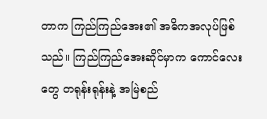တာက ကြည်ကြည်အေး၏ အဓိကအလုပ်ဖြစ်သည်။ ကြည်ကြည်အေးဆိုင်မှာက ကောင်လေးတွေ တရုန်းရုန်းနဲ့ အမြဲစည်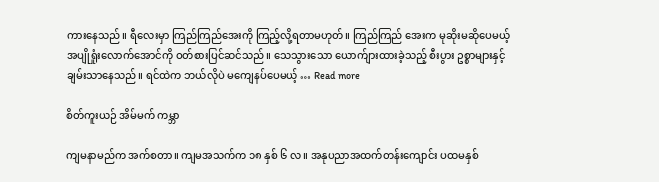ကားနေသည်။ ရီလေးမှာ ကြည်ကြည်အေးကို ကြည့်လို့ရတာမဟုတ်။ ကြည်ကြည် အေးက မုဆိုးမဆိုပေမယ့် အပျိုရှုံးလောက်အောင်ကို ဝတ်စားပြင်ဆင်သည်။ သေသွားသော ယောက်ျားထားခဲ့သည့် စီးပွား ဥစ္စာများနှင့် ချမ်းသာနေသည်။ ရင်ထဲက ဘယ်လိုပဲ မကျေနပ်ပေမယ့် … Read more

စိတ်ကူးယဉ် အိမ်မက် ကမ္ဘာ

ကျမနာမည်က အက်စတာ။ ကျမအသက်က ၁၈ နှစ် ၆ လ။ အနုပညာအထက်တန်းကျောင်း ပထမနှစ်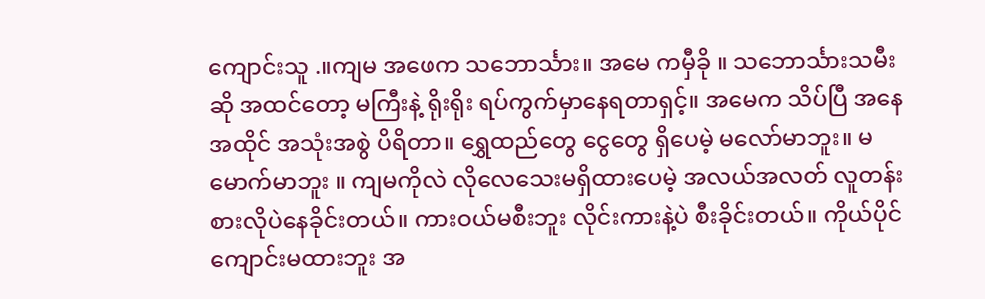ကျောင်းသူ .။ကျမ အဖေက သဘောင်္သား။ အမေ ကမှီခို ။ သဘောင်္သားသမီးဆို အထင်တော့ မကြီးနဲ့ ရိုးရိုး ရပ်ကွက်မှာနေရတာရှင့်။ အမေက သိပ်ပြီ အနေအထိုင် အသုံးအစွဲ ပိရိတာ။ ရွှေထည်တွေ ငွေတွေ ရှိပေမဲ့ မလော်မာဘူး။ မမောက်မာဘူး ။ ကျမကိုလဲ လိုလေသေးမရှိထားပေမဲ့ အလယ်အလတ် လူတန်းစားလိုပဲနေခိုင်းတယ်။ ကားဝယ်မစီးဘူး လိုင်းကားနဲ့ပဲ စီးခိုင်းတယ်။ ကိုယ်ပိုင်ကျောင်းမထားဘူး အ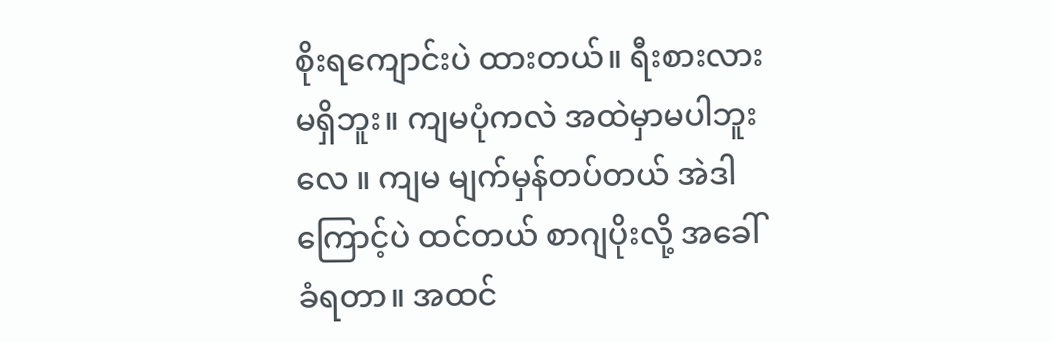စိုးရကျောင်းပဲ ထားတယ်။ ရီးစားလား မရှိဘူး။ ကျမပုံကလဲ အထဲမှာမပါဘူးလေ ။ ကျမ မျက်မှန်တပ်တယ် အဲဒါကြောင့်ပဲ ထင်တယ် စာဂျပိုးလို့ အခေါ်ခံရတာ။ အထင်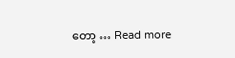တော့ … Read more